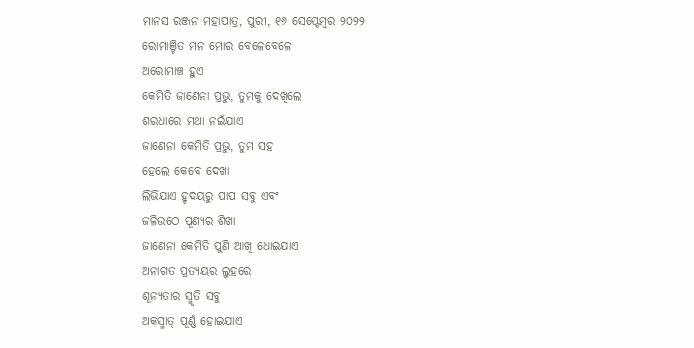ମାନସ ରଞ୍ଜନ ମହାପାତ୍ର, ପୁରୀ, ୧୬ ସେପ୍ଟେମ୍ବର ୨୦୨୨
ରୋମାଞ୍ଚିତ ମନ ମୋର ବେଳେବେଳେ
ଅରୋମାଞ୍ଚ ହୁଏ
କେମିତି ଜାଣେନା ପ୍ରଭୁ, ତୁମକୁ ଦେଖିଲେ
ଶରଧାରେ ମଥା ନଇଁଯାଏ
ଜାଣେନା କେମିତି ପ୍ରଭୁ, ତୁମ ସହ
ହେଲେ କେବେ ଦେଖା
ଲିଭିଯାଏ ହୃଦୟରୁ ପାପ ସବୁ ଏବଂ
ଜଳିଉଠେ ପୂଣ୍ୟର ଶିଖା
ଜାଣେନା କେମିତି ପୁଣି ଆଖି ଧୋଇଯାଏ
ଅନାଗତ ପ୍ରତ୍ଯୟର ଲୁହରେ
ଶୂନ୍ଯତାର ସ୍ମୃତି ସବୁ
ଅକସ୍ମାତ୍ ପୂର୍ଣ୍ଣ ହୋଇଯାଏ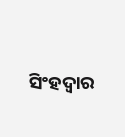ସିଂହଦ୍ଵାର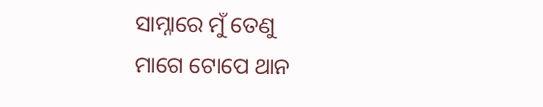ସାମ୍ନାରେ ମୁଁ ତେଣୁ
ମାଗେ ଟୋପେ ଥାନ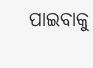ପାଇବାକୁ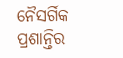ନୈସର୍ଗିକ ପ୍ରଶାନ୍ତିର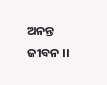ଅନନ୍ତ ଜୀବନ ।।